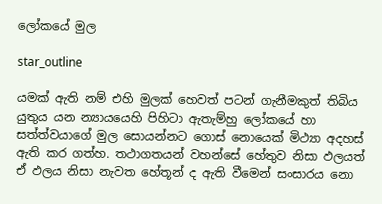ලෝකයේ මුල

star_outline

යමක් ඇති නම් එහි මුලක් හෙවත් පටන් ගැනීමකුත් තිබිය යුතුය යන න්‍යායයෙහි පිහිටා ඇතැම්හු ලෝකයේ හා සත්ත්වයාගේ මුල සොයන්නට ගොස් නොයෙක් මිථ්‍යා අදහස් ඇති කර ගත්හ. තථාගතයන් වහන්සේ හේතුව නිසා ඵලයත් ඒ ඵලය නිසා නැවත හේතූන් ද ඇති වීමෙන් සංසාරය නො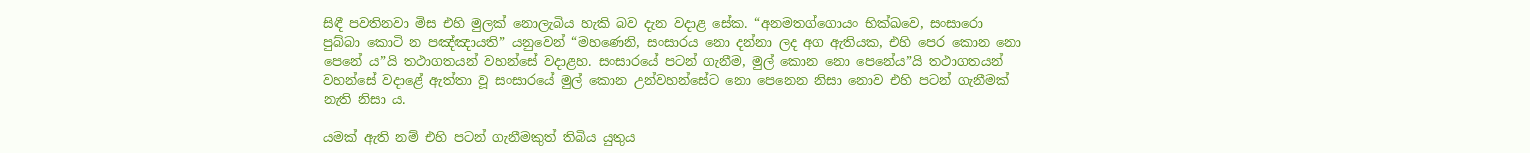සිඳී පවතිනවා මිස එහි මුලක් නොලැබිය හැකි බව දැන වදාළ සේක. “අනමතග්ගොයං භික්ඛවෙ, සංසාරො පුබ්බා කොටි න පඤ්ඤායති” යනුවෙන් “මහණෙනි, සංසාරය නො දන්නා ලද අග ඇතියක, එහි පෙර කොන නො පෙනේ ය”යි තථාගතයන් වහන්සේ වදාළහ. සංසාරයේ පටන් ගැනීම, මුල් කොන නො පෙනේය”යි තථාගතයන් වහන්සේ වදාළේ ඇත්තා වූ සංසාරයේ මුල් කොන උන්වහන්සේට නො පෙනෙන නිසා නොව එහි පටන් ගැනීමක් නැති නිසා ය.

යමක් ඇති නම් එහි පටන් ගැනීමකුත් තිබිය යුතුය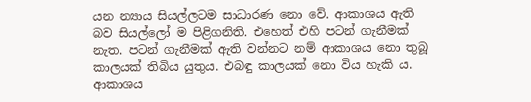යන න්‍යාය සියල්ලටම සාධාරණ නො වේ. ආකාශය ඇති බව සියල්ලෝ ම පිළිගනිති. එහෙත් එහි පටන් ගැනීමක් නැත. පටන් ගැනීමක් ඇති වන්නට නම් ආකාශය නො තුබූ කාලයක් තිබිය යුතුය. එබඳු කාලයක් නො විය හැකි ය. ආකාශය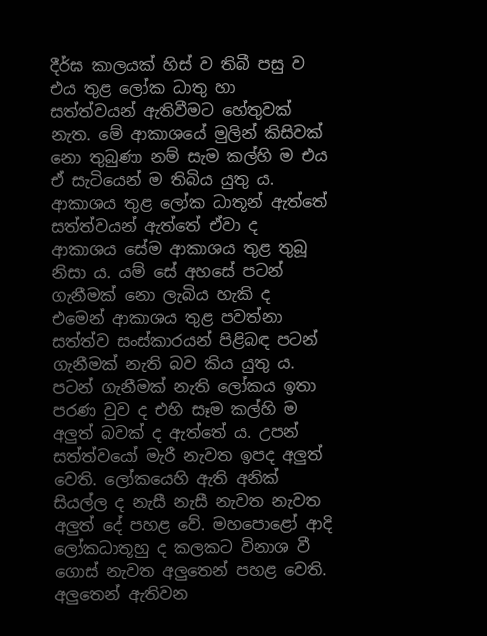දීර්ඝ කාලයක් හිස් ව තිබී පසු ව එය තුළ ලෝක ධාතු හා සත්ත්වයන් ඇතිවීමට හේතුවක් නැත. මේ ආකාශයේ මුලින් කිසිවක් නො තුබුණා නම් සැම කල්හි ම එය ඒ සැටියෙන් ම තිබිය යුතු ය. ආකාශය තුළ ලෝක ධාතූන් ඇත්තේ සත්ත්වයන් ඇත්තේ ඒවා ද ආකාශය සේම ආකාශය තුළ තුබූ නිසා ය. යම් සේ අහසේ පටන් ගැනීමක් නො ලැබිය හැකි ද එමෙන් ආකාශය තුළ පවත්නා සත්ත්ව සංස්කාරයන් පිළිබඳ පටන් ගැනීමක් නැති බව කිය යුතු ය. පටන් ගැනීමක් නැති ලෝකය ඉතා පරණ වුව ද එහි සෑම කල්හි ම අලුත් බවක් ද ඇත්තේ ය. උපන් සත්ත්වයෝ මැරී නැවත ඉපද අලුත් වෙති. ලෝකයෙහි ඇති අනික් සියල්ල ද නැසී නැසී නැවත නැවත අලුත් දේ පහළ වේ. මහපොළෝ ආදි ලෝකධාතූහු ද කලකට විනාශ වී ගොස් නැවත අලුතෙන් පහළ වෙති. අලුතෙන් ඇතිවන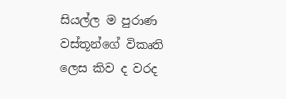සියල්ල ම පුරාණ වස්තූන්ගේ විකෘති ලෙස කිව ද වරද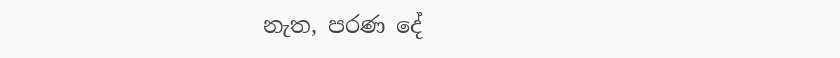නැත, පරණ දේ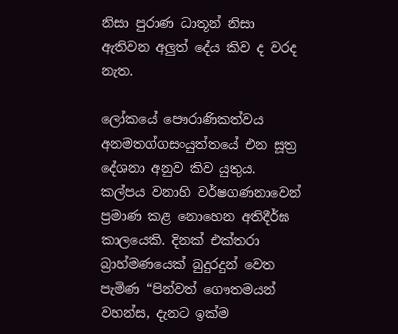නිසා පුරාණ ධාතූන් නිසා ඇතිවන අලුත් දේය කිව ද වරද නැත.

ලෝකයේ පෞරාණිකත්වය අනමතග්ගසංයුත්තයේ එන සූත්‍ර දේශනා අනුව කිව යුතුය. කල්පය වනාහි වර්ෂගණනාවෙන් ප්‍රමාණ කළ නොහෙන අතිදීර්ඝ කාලයෙකි. දිනක් එක්තරා බ්‍රාහ්මණයෙක් බුදුරදුන් වෙත පැමිණ “පින්වත් ගෞතමයන් වහන්ස, දැනට ඉක්ම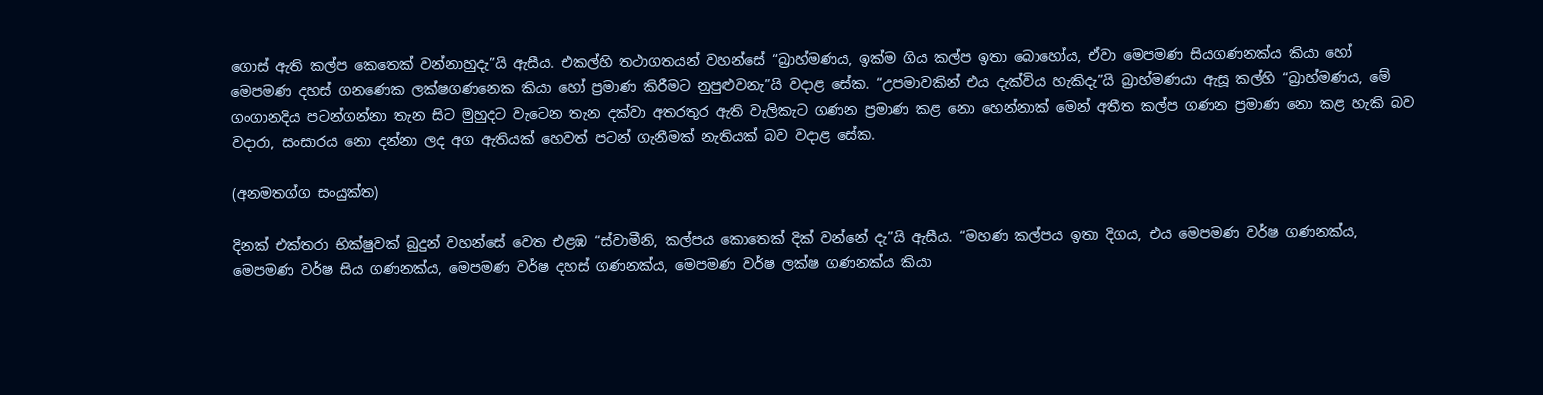ගොස් ඇති කල්ප කෙතෙක් වන්නාහුදැ”යි ඇසීය. එකල්හි තථාගතයන් වහන්සේ “බ්‍රාහ්මණය, ඉක්ම ගිය කල්ප ඉතා බොහෝය, ඒවා මෙපමණ සියගණනක්ය කියා හෝ මෙපමණ දහස් ගනණෙක ලක්ෂගණනෙක කියා හෝ ප්‍රමාණ කිරීමට නුපුළුවනැ”යි වදාළ සේක. “උපමාවකින් එය දැක්විය හැකිදැ”යි බ්‍රාහ්මණයා ඇසූ කල්හි “බ්‍රාහ්මණය, මේ ගංගානදිය පටන්ගන්නා තැන සිට මුහුදට වැටෙන තැන දක්වා අතරතුර ඇති වැලිකැට ගණන ප්‍රමාණ කළ නො හෙන්නාක් මෙන් අතීත කල්ප ගණන ප්‍රමාණ නො කළ හැකි බව වදාරා, සංසාරය නො දන්නා ලද අග ඇතියක් හෙවත් පටන් ගැනීමක් නැතියක් බව වදාළ සේක.

(අනමතග්ග සංයුක්ත)

දිනක් එක්තරා භික්ෂුවක් බුදුන් වහන්සේ වෙත එළඹ “ස්වාමීනි, කල්පය කොතෙක් දික් වන්නේ දැ”යි ඇසීය. “මහණ කල්පය ඉතා දිගය, එය මෙපමණ වර්ෂ ගණනක්ය, මෙපමණ වර්ෂ සිය ගණනක්ය, මෙපමණ වර්ෂ දහස් ගණනක්ය, මෙපමණ වර්ෂ ලක්ෂ ගණනක්ය කියා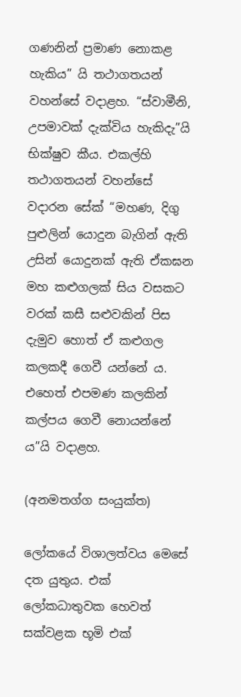ගණනින් ප්‍රමාණ නොකළ හැකිය” යි තථාගතයන් වහන්සේ වදාළහ. “ස්වාමීනි, උපමාවක් දැක්විය හැකිදැ”යි භික්ෂුව කීය. එකල්හි තථාගතයන් වහන්සේ වදාරන සේක් “මහණ, දිගු පුළුලින් යොදුන බැගින් ඇති උසින් යොදුනක් ඇති ඒකඝන මහ කළුගලක් සිය වසකට වරක් කසී සළුවකින් පිස දැමුව හොත් ඒ කළුගල කලකදී ගෙවී යන්නේ ය. එහෙත් එපමණ කලකින් කල්පය ගෙවී නොයන්නේ ය”යි වදාළහ.

(අනමතග්ග සංයුක්ත)

ලෝකයේ විශාලත්වය මෙසේ දත යුතුය. එක් ලෝකධාතුවක හෙවත් සක්වළක භූමි එක්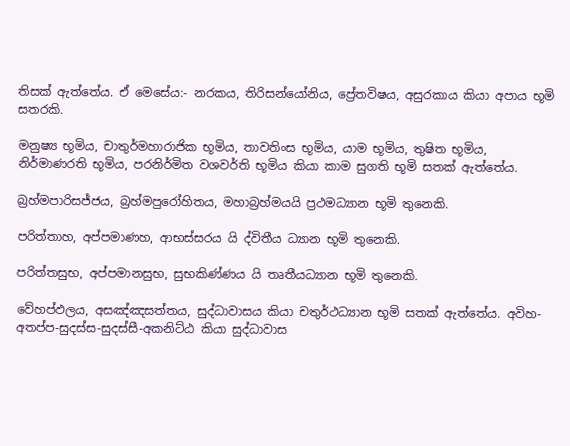තිසක් ඇත්තේය. ඒ මෙසේය:- නරකය, තිරිසන්යෝනිය, ප්‍රේතවිෂය, අසුරකාය කියා අපාය භූමි සතරකි.

මනුෂ්‍ය භූමිය, චාතුර්මහාරාජික භූමිය, තාවතිංස භූමිය, යාම භූමිය, තුෂිත භූමිය, නිර්මාණරති භූමිය, පරනිර්මිත වශවර්ති භූමිය කියා කාම සුගති භූමි සතක් ඇත්තේය.

බ්‍රහ්මපාරිසජ්ජය, බ්‍රහ්මපුරෝහිතය, මහාබ්‍රහ්මයයි ප්‍රථමධ්‍යාන භූමි තුනෙකි.

පරිත්තාහ, අප්පමාණහ, ආභස්සරය යි ද්විතීය ධ්‍යාන භූමි තුනෙකි.

පරිත්තසුභ, අප්පමානසුභ, සුභකිණ්ණය යි තෘතීයධ්‍යාන භූමි තුනෙකි.

වේහප්ඵලය, අසඤ්ඤසත්තය, සුද්ධාවාසය කියා චතුර්ථධ්‍යාන භූමි සතක් ඇත්තේය. අවිහ-අතප්ප-සුදස්ස-සුදස්සී-අකනිට්ඨ කියා සුද්ධාවාස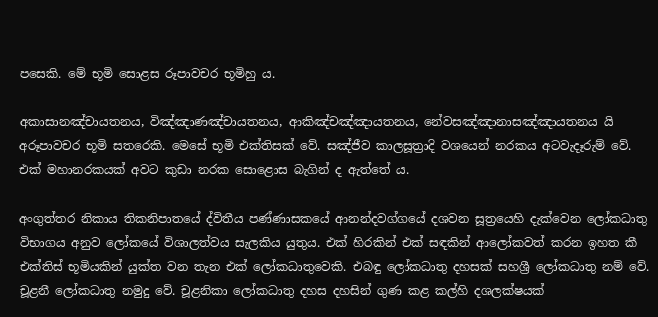පසෙකි. මේ භූමි සොළස රූපාවචර භූමිහු ය.

අකාසානඤ්චායතනය, විඤ්ඤාණඤ්චායතනය, ආකිඤ්චඤ්ඤායතනය, නේවසඤ්ඤානාසඤ්ඤායතනය යි අරූපාවචර භූමි සතරෙකි. මෙසේ භූමි එක්තිසක් වේ. සඤ්ජීව කාලසූත්‍රාදි වශයෙන් නරකය අටවැදෑරුම් වේ. එක් මහානරකයක් අවට කුඩා නරක සොළොස බැගින් ද ඇත්තේ ය.

අංගුත්තර නිකාය තිකනිපාතයේ ද්විතීය පණ්ණාසකයේ ආනන්දවග්ගයේ දශවන සූත්‍රයෙහි දැක්වෙන ලෝකධාතු විභාගය අනුව ලෝකයේ විශාලත්වය සැලකිය යුතුය. එක් හිරකින් එක් සඳකින් ආලෝකවත් කරන ඉහත කී එක්තිස් භූමියකින් යුක්ත වන තැන එක් ලෝකධාතුවෙකි. එබඳු ලෝකධාතු දහසක් සහශ්‍රී ලෝකධාතු නම් වේ. චූළනී ලෝකධාතු නමුදු වේ. චූළනිකා ලෝකධාතු දහස දහසින් ගුණ කළ කල්හි දශලක්ෂයක්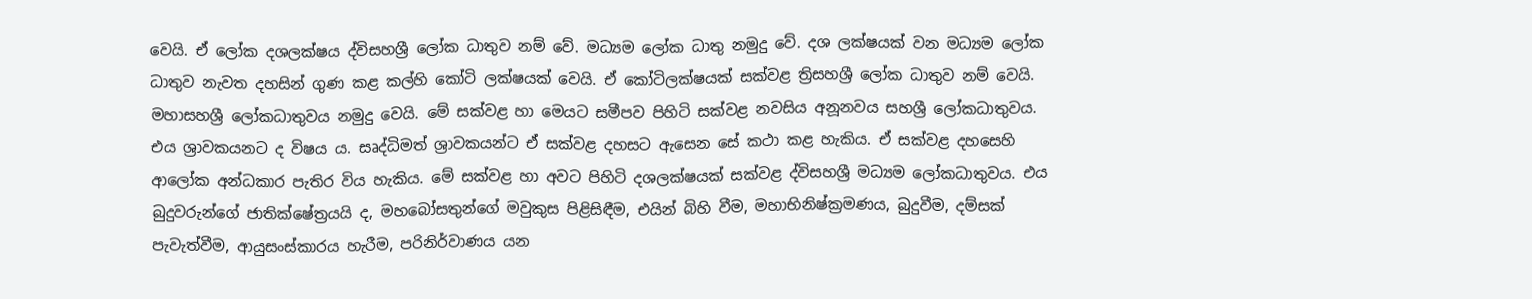වෙයි. ඒ ලෝක දශලක්ෂය ද්විසහශ්‍රී ලෝක ධාතුව නම් වේ. මධ්‍යම ලෝක ධාතු නමුදු වේ. දශ ලක්ෂයක් වන මධ්‍යම ලෝක ධාතුව නැවත දහසින් ගුණ කළ කල්හි කෝටි ලක්ෂයක් වෙයි. ඒ කෝටිලක්ෂයක් සක්වළ ත්‍රිසහශ්‍රී ලෝක ධාතුව නම් වෙයි. මහාසහශ්‍රී ලෝකධාතුවය නමුදු වෙයි. මේ සක්වළ හා මෙයට සමීපව පිහිටි සක්වළ නවසිය අනූනවය සහශ්‍රී ලෝකධාතුවය. එය ශ්‍රාවකයනට ද විෂය ය. සෘද්ධිමත් ශ්‍රාවකයන්ට ඒ සක්වළ දහසට ඇසෙන සේ කථා කළ හැකිය. ඒ සක්වළ දහසෙහි ආලෝක අන්ධකාර පැතිර විය හැකිය. මේ සක්වළ හා අවට පිහිටි දශලක්ෂයක් සක්වළ ද්විසහශ්‍රී මධ්‍යම ලෝකධාතුවය. එය බුදුවරුන්ගේ ජාතික්ෂේත්‍රයයි ද, මහබෝසතුන්ගේ මවුකුස පිළිසිඳීම, එයින් බිහි වීම, මහාභිනිෂ්ක්‍රමණය, බුදුවීම, දම්සක් පැවැත්වීම, ආයුසංස්කාරය හැරීම, පරිනිර්වාණය යන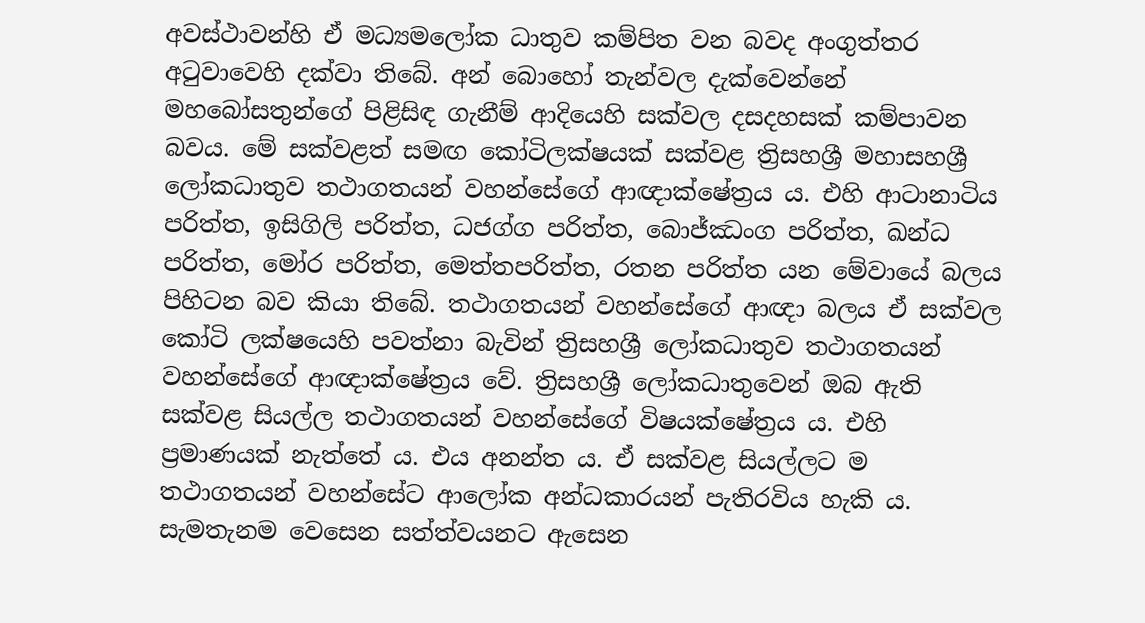අවස්ථාවන්හි ඒ මධ්‍යමලෝක ධාතුව කම්පිත වන බවද අංගුත්තර අටුවාවෙහි දක්වා තිබේ. අන් බොහෝ තැන්වල දැක්වෙන්නේ මහබෝසතුන්ගේ පිළිසිඳ ගැනීම් ආදියෙහි සක්වල දසදහසක් කම්පාවන බවය. මේ සක්වළත් සමඟ කෝටිලක්ෂයක් සක්වළ ත්‍රිසහශ්‍රී මහාසහශ්‍රී ලෝකධාතුව තථාගතයන් වහන්සේගේ ආඥාක්ෂේත්‍රය ය. එහි ආටානාටිය පරිත්ත, ඉසිගිලි පරිත්ත, ධජග්ග පරිත්ත, බොජ්ඣංග පරිත්ත, ඛන්ධ පරිත්ත, මෝර පරිත්ත, මෙත්තපරිත්ත, රතන පරිත්ත යන මේවායේ බලය පිහිටන බව කියා තිබේ. තථාගතයන් වහන්සේගේ ආඥා බලය ඒ සක්වල කෝටි ලක්ෂයෙහි පවත්නා බැවින් ත්‍රිසහශ්‍රී ලෝකධාතුව තථාගතයන් වහන්සේගේ ආඥාක්ෂේත්‍රය වේ. ත්‍රිසහශ්‍රී ලෝකධාතුවෙන් ඔබ ඇති සක්වළ සියල්ල තථාගතයන් වහන්සේගේ විෂයක්ෂේත්‍රය ය. එහි ප්‍රමාණයක් නැත්තේ ය. එය අනන්ත ය. ඒ සක්වළ සියල්ලට ම තථාගතයන් වහන්සේට ආලෝක අන්ධකාරයන් පැතිරවිය හැකි ය. සැමතැනම වෙසෙන සත්ත්වයනට ඇසෙන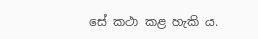සේ කථා කළ හැකි ය.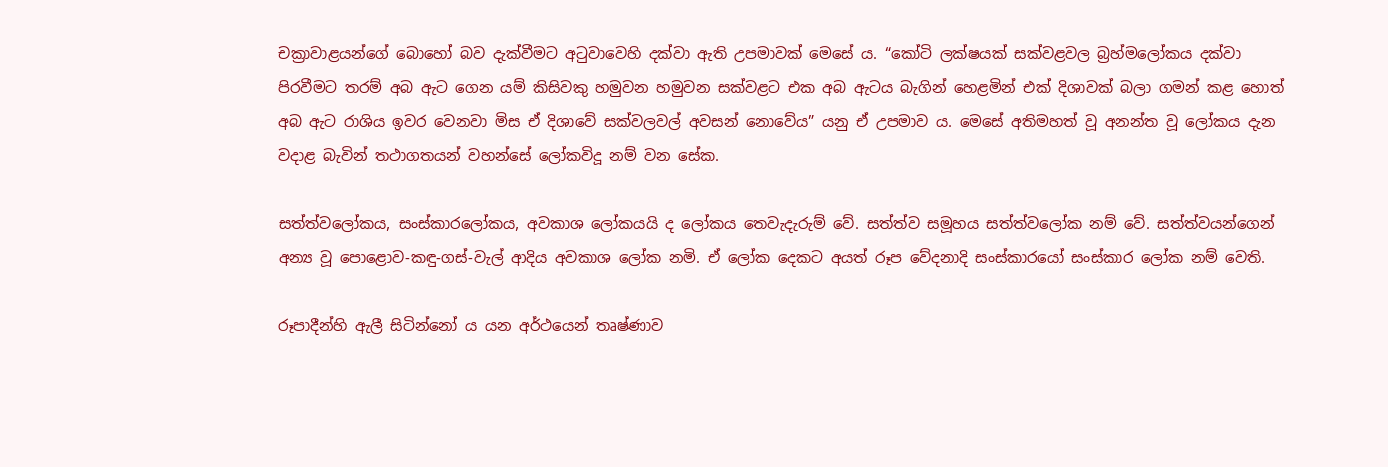චක්‍රාවාළයන්ගේ බොහෝ බව දැක්වීමට අටුවාවෙහි දක්වා ඇති උපමාවක් මෙසේ ය. “කෝටි ලක්ෂයක් සක්වළවල බ්‍රහ්මලෝකය දක්වා පිරවීමට තරම් අබ ඇට ගෙන යම් කිසිවකු හමුවන හමුවන සක්වළට එක අබ ඇටය බැගින් හෙළමින් එක් දිශාවක් බලා ගමන් කළ හොත් අබ ඇට රාශිය ඉවර වෙනවා මිස ඒ දිශාවේ සක්වලවල් අවසන් නොවේය” යනු ඒ උපමාව ය. මෙසේ අතිමහත් වූ අනන්ත වූ ලෝකය දැන වදාළ බැවින් තථාගතයන් වහන්සේ ලෝකවිදූ නම් වන සේක.

සත්ත්වලෝකය, සංස්කාරලෝකය, අවකාශ ලෝකයයි ද ලෝකය තෙවැදැරුම් වේ. සත්ත්ව සමූහය සත්ත්වලෝක නම් වේ. සත්ත්වයන්ගෙන් අන්‍ය වූ පොළොව-කඳු-ගස්-වැල් ආදිය අවකාශ ලෝක නමි. ඒ ලෝක දෙකට අයත් රූප වේදනාදි සංස්කාරයෝ සංස්කාර ලෝක නම් වෙති.

රූපාදීන්හි ඇලී සිටින්නෝ ය යන අර්ථයෙන් තෘෂ්ණාව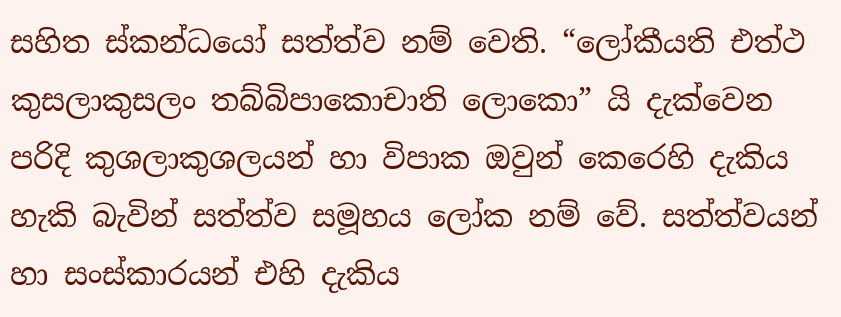සහිත ස්කන්ධයෝ සත්ත්ව නම් වෙති. “ලෝකීයති එත්ථ කුසලාකුසලං තබ්බිපාකොචාති ලොකො” යි දැක්වෙන පරිදි කුශලාකුශලයන් හා විපාක ඔවුන් කෙරෙහි දැකිය හැකි බැවින් සත්ත්ව සමූහය ලෝක නම් වේ. සත්ත්වයන් හා සංස්කාරයන් එහි දැකිය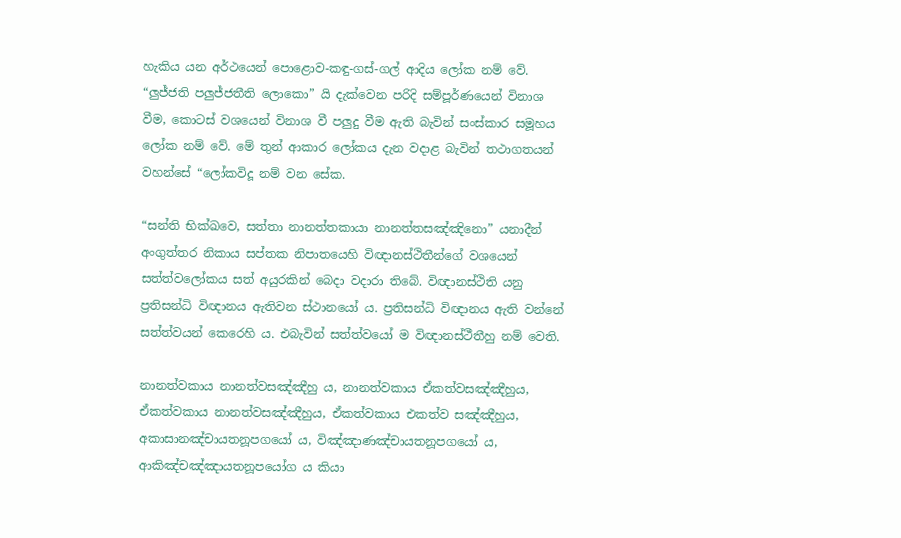හැකිය යන අර්ථයෙන් පොළොව-කඳු-ගස්-ගල් ආදිය ලෝක නම් වේ. “ලුජ්ජති පලුජ්ජතීති ලොකො” යි දැක්වෙන පරිදි සම්පූර්ණයෙන් විනාශ වීම, කොටස් වශයෙන් විනාශ වී පලුදු වීම ඇති බැවින් සංස්කාර සමූහය ලෝක නම් වේ. මේ තුන් ආකාර ලෝකය දැන වදාළ බැවින් තථාගතයන් වහන්සේ “ලෝකවිදූ නම් වන සේක.

“සන්ති භික්ඛවෙ, සත්තා නානත්තකායා නානත්තසඤ්ඤිනො” යනාදීන් අංගුත්තර නිකාය සප්තක නිපාතයෙහි විඥානස්ථිතීන්ගේ වශයෙන් සත්ත්වලෝකය සත් අයුරකින් බෙදා වදාරා තිබේ. විඥානස්ථිති යනු ප්‍රතිසන්ධි විඥානය ඇතිවන ස්ථානයෝ ය. ප්‍රතිසන්ධි විඥානය ඇති වන්නේ සත්ත්වයන් කෙරෙහි ය. එබැවින් සත්ත්වයෝ ම විඥානස්ථීතීහු නම් වෙති.

නානත්වකාය නානත්වසඤ්ඤීහු ය, නානත්වකාය ඒකත්වසඤ්ඤීහුය, ඒකත්වකාය නානත්වසඤ්ඤීහුය, ඒකත්වකාය එකත්ව සඤ්ඤීහුය, අකාසානඤ්චායතනූපගයෝ ය, විඤ්ඤාණඤ්චායතනූපගයෝ ය, ආකිඤ්චඤ්ඤායතනූපයෝග ය කියා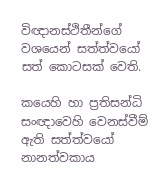විඥානස්ථිතීන්ගේ වශයෙන් සත්ත්වයෝ සත් කොටසක් වෙති.

කයෙහි හා ප්‍රතිසන්ධි සංඥාවෙහි වෙනස්වීම් ඇති සත්ත්වයෝ නානත්වකාය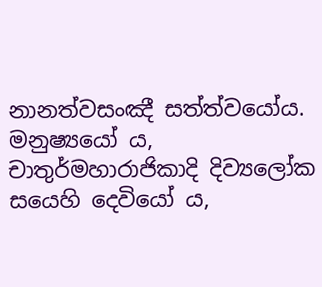නානත්වසංඤී සත්ත්වයෝය. මනුෂ්‍යයෝ ය, චාතුර්මහාරාජිකාදි දිව්‍යලෝක සයෙහි දෙවියෝ ය,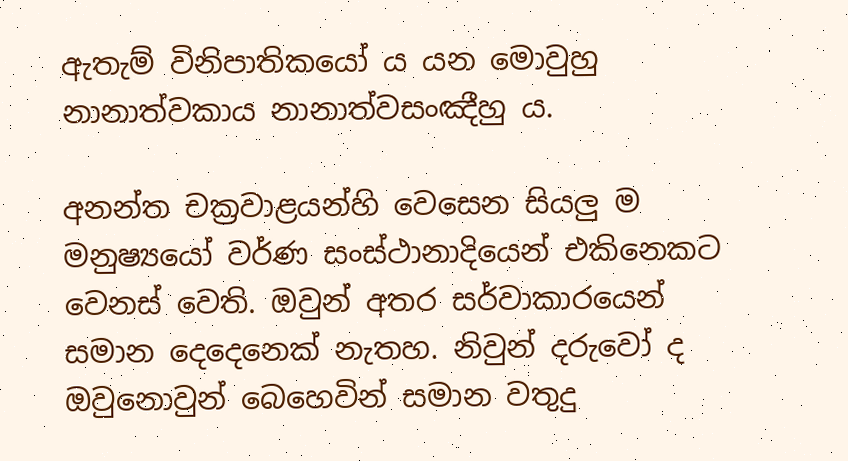ඇතැම් විනිපාතිකයෝ ය යන මොවුහු නානාත්වකාය නානාත්වසංඤීහු ය.

අනන්ත චක්‍රවාළයන්හි වෙසෙන සියලු ම මනුෂ්‍යයෝ වර්ණ සංස්ථානාදියෙන් එකිනෙකට වෙනස් වෙති. ඔවුන් අතර සර්වාකාරයෙන් සමාන දෙදෙනෙක් නැතහ. නිවුන් දරුවෝ ද ඔවුනොවුන් බෙහෙවින් සමාන වතුදු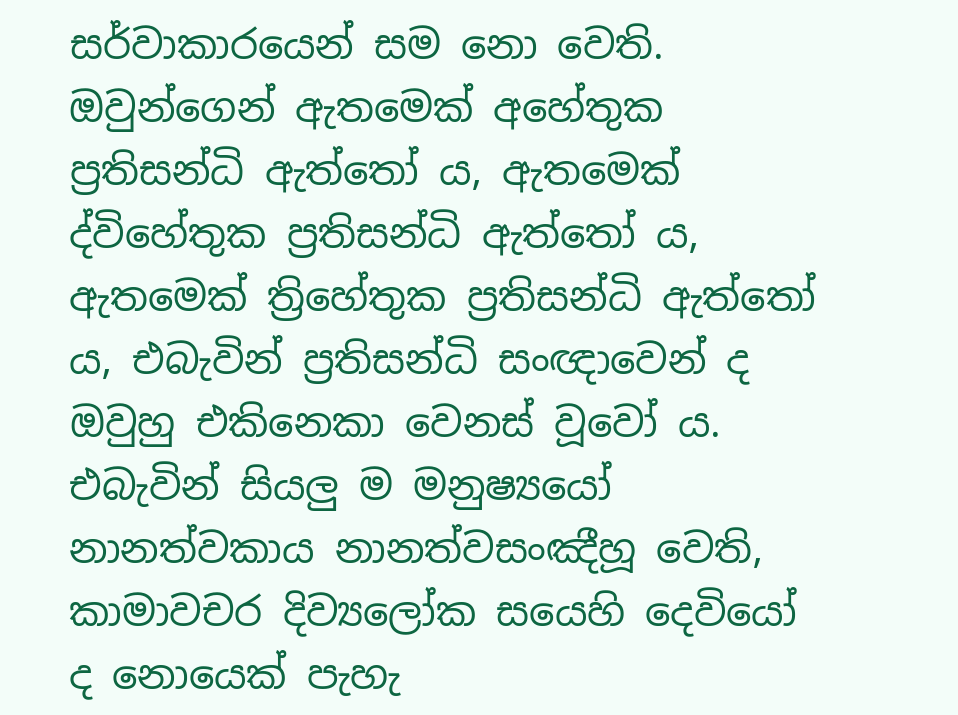සර්වාකාරයෙන් සම නො වෙති. ඔවුන්ගෙන් ඇතමෙක් අහේතුක ප්‍රතිසන්ධි ඇත්තෝ ය, ඇතමෙක් ද්විහේතුක ප්‍රතිසන්ධි ඇත්තෝ ය, ඇතමෙක් ත්‍රිහේතුක ප්‍රතිසන්ධි ඇත්තෝ ය, එබැවින් ප්‍රතිසන්ධි සංඥාවෙන් ද ඔවුහු එකිනෙකා වෙනස් වූවෝ ය. එබැවින් සියලු ම මනුෂ්‍යයෝ නානත්වකාය නානත්වසංඤීහූ වෙති, කාමාවචර දිව්‍යලෝක සයෙහි දෙවියෝ ද නොයෙක් පැහැ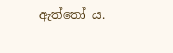ඇත්තෝ ය.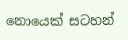නොයෙක් සටහන්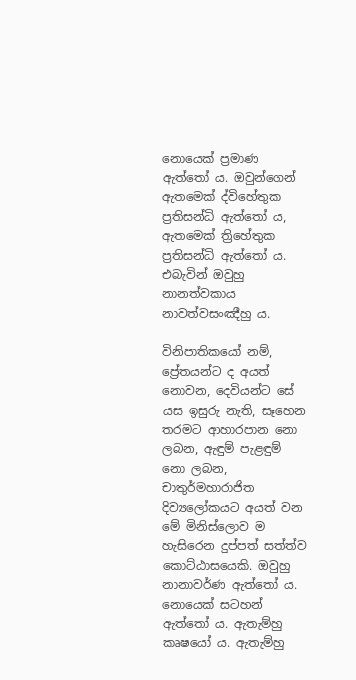නොයෙක් ප්‍රමාණ ඇත්තෝ ය. ඔවුන්ගෙන් ඇතමෙක් ද්විහේතුක ප්‍රතිසන්ධි ඇත්තෝ ය, ඇතමෙක් ත්‍රිහේතුක ප්‍රතිසන්ධි ඇත්තෝ ය. එබැවින් ඔවුහු නානත්වකාය නාවත්වසංඤීහු ය.

විනිපාතිකයෝ නම්, ප්‍රේතයන්ට ද අයත් නොවන, දෙවියන්ට සේ යස ඉසුරු නැති, සෑහෙන තරමට ආහාරපාන නො ලබන, ඇඳුම් පැළඳුම් නො ලබන, චාතුර්මහාරාජිත දිව්‍යලෝකයට අයත් වන මේ මිනිස්ලොව ම හැසිරෙන දුප්පත් සත්ත්ව කොට්ඨාසයෙකි. ඔවුහු නානාවර්ණ ඇත්තෝ ය. නොයෙක් සටහන් ඇත්තෝ ය. ඇතැම්හු කෘෂයෝ ය. ඇතැම්හු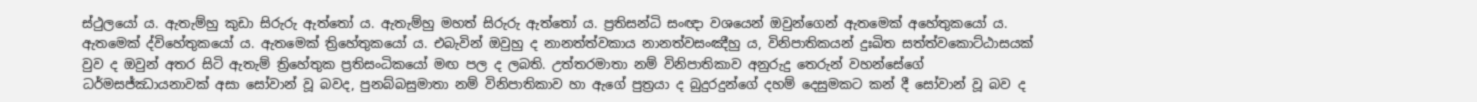ස්ථුලයෝ ය. ඇතැම්හු කුඩා සිරුරු ඇත්තෝ ය. ඇතැම්හු මහත් සිරුරු ඇත්තෝ ය. ප්‍රතිසන්ධි සංඥා වශයෙන් ඔවුන්ගෙන් ඇතමෙක් අහේතුකයෝ ය. ඇතමෙක් ද්විහේතුකයෝ ය. ඇතමෙක් ත්‍රිහේතුකයෝ ය. එබැවින් ඔවුහු ද නානත්ත්වකාය නානත්වසංඤීහු ය, විනිපාතිකයන් දුඃඛිත සත්ත්වකොට්ඨාසයක් වුව ද ඔවුන් අතර සිටි ඇතැම් ත්‍රිහේතුක ප්‍රතිසංධිකයෝ මඟ පල ද ලබති. උත්තරමාතා නම් විනිපාතිකාව අනුරුදු තෙරුන් වහන්සේගේ ධර්මසජ්ඣායනාවක් අසා සෝවාන් වූ බවද, පුනබ්බසුමාතා නම් විනිපාතිකාව හා ඇගේ පුත්‍රයා ද බුදුරදුන්ගේ දහම් දෙසුමකට කන් දී සෝවාන් වූ බව ද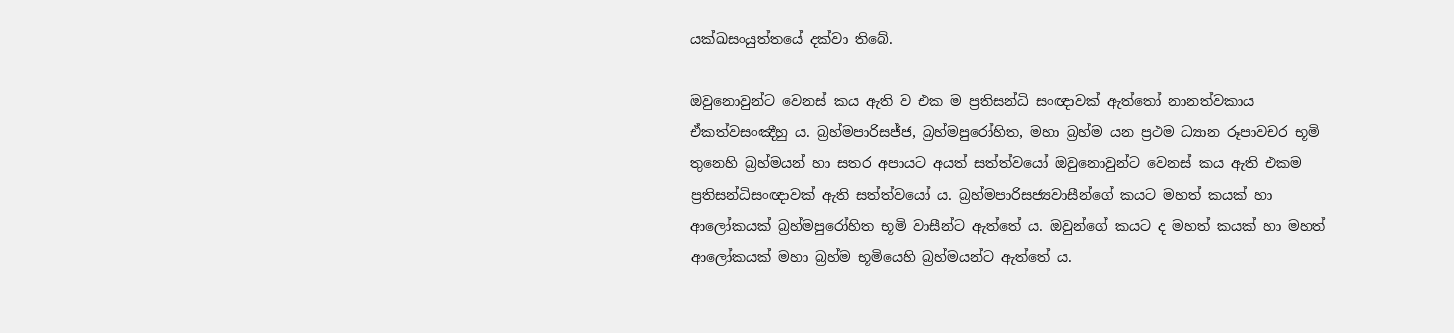යක්ඛසංයුත්තයේ දක්වා තිබේ.

ඔවුනොවුන්ට වෙනස් කය ඇති ව එක ම ප්‍රතිසන්ධි සංඥාවක් ඇත්තෝ නානත්වකාය ඒකත්වසංඤීහු ය. බ්‍රහ්මපාරිසජ්ජ, බ්‍රහ්මපුරෝහිත, මහා බ්‍රහ්ම යන ප්‍රථම ධ්‍යාන රූපාවචර භූමි තුනෙහි බ්‍රහ්මයන් හා සතර අපායට අයත් සත්ත්වයෝ ඔවුනොවුන්ට වෙනස් කය ඇති එකම ප්‍රතිසන්ධිසංඥාවක් ඇති සත්ත්වයෝ ය. බ්‍රහ්මපාරිසජ්‍යවාසීන්ගේ කයට මහත් කයක් හා ආලෝකයක් බ්‍රහ්මපුරෝහිත භූමි වාසීන්ට ඇත්තේ ය. ඔවුන්ගේ කයට ද මහත් කයක් හා මහත් ආලෝකයක් මහා බ්‍රහ්ම භූමියෙහි බ්‍රහ්මයන්ට ඇත්තේ ය.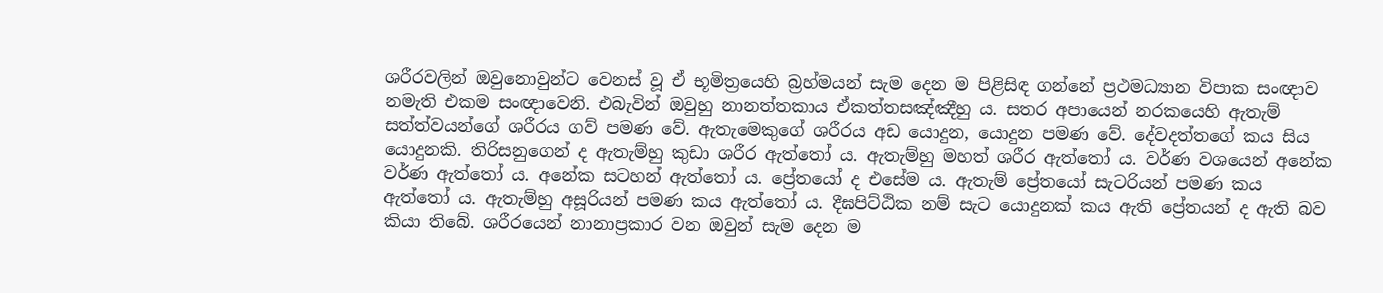ශරීරවලින් ඔවුනොවුන්ට වෙනස් වූ ඒ භූමිත්‍රයෙහි බ්‍රහ්මයන් සැම දෙන ම පිළිසිඳ ගන්නේ ප්‍රථමධ්‍යාන විපාක සංඥාව නමැති එකම සංඥාවෙනි. එබැවින් ඔවුහු නානත්තකාය ඒකත්තසඤ්ඤීහු ය. සතර අපායෙන් නරකයෙහි ඇතැම් සත්ත්වයන්ගේ ශරීරය ගව් පමණ වේ. ඇතැමෙකුගේ ශරීරය අඩ යොදුන, යොදුන පමණ වේ. දේවදත්තගේ කය සිය යොදුනකි. තිරිසනුගෙන් ද ඇතැම්හු කුඩා ශරීර ඇත්තෝ ය. ඇතැම්හු මහත් ශරීර ඇත්තෝ ය. වර්ණ වශයෙන් අනේක වර්ණ ඇත්තෝ ය. අනේක සටහන් ඇත්තෝ ය. ප්‍රේතයෝ ද එසේම ය. ඇතැම් ප්‍රේතයෝ සැටරියන් පමණ කය ඇත්තෝ ය. ඇතැම්හු අසූරියන් පමණ කය ඇත්තෝ ය. දීඝපිට්ඨික නම් සැට යොදුනක් කය ඇති ප්‍රේතයන් ද ඇති බව කියා තිබේ. ශරීරයෙන් නානාප්‍රකාර වන ඔවුන් සැම දෙන ම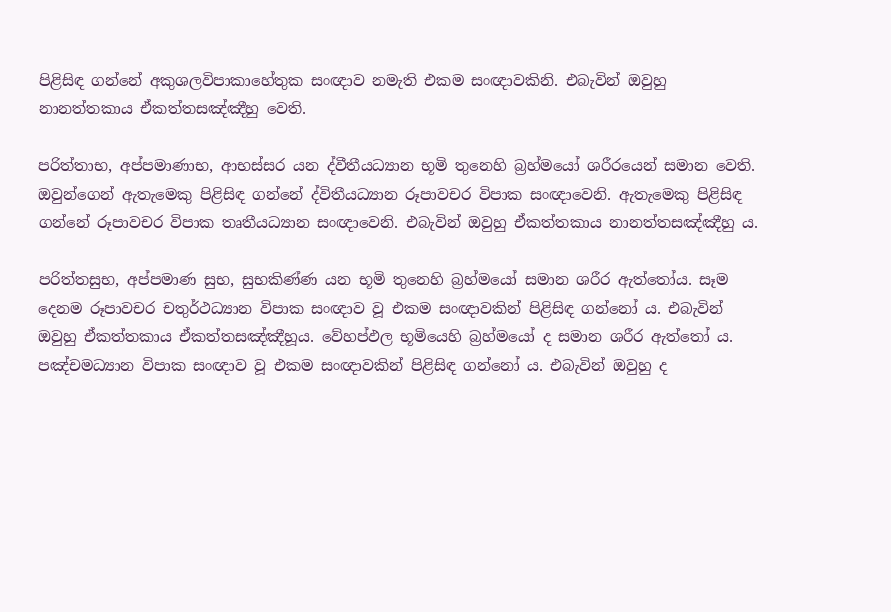පිළිසිඳ ගන්නේ අකුශලවිපාකාහේතුක සංඥාව නමැති එකම සංඥාවකිනි. එබැවින් ඔවුහු නානත්තකාය ඒකත්තසඤ්ඤීහු වෙති.

පරිත්තාභ, අප්පමාණාභ, ආභස්සර යන ද්වීතීයධ්‍යාන භූමි තුනෙහි බ්‍රහ්මයෝ ශරීරයෙන් සමාන වෙති. ඔවුන්ගෙන් ඇතැමෙකු පිළිසිඳ ගන්නේ ද්විතීයධ්‍යාන රූපාවචර විපාක සංඥාවෙනි. ඇතැමෙකු පිළිසිඳ ගන්නේ රූපාවචර විපාක තෘතීයධ්‍යාන සංඥාවෙනි. එබැවින් ඔවුහු ඒකත්තකාය නානත්තසඤ්ඤීහු ය.

පරිත්තසුභ, අප්පමාණ සුභ, සුභකිණ්ණ යන භූමි තුනෙහි බ්‍රහ්මයෝ සමාන ශරීර ඇත්තෝය. සෑම දෙනම රූපාවචර චතුර්ථධ්‍යාන විපාක සංඥාව වූ එකම සංඥාවකින් පිළිසිඳ ගන්නෝ ය. එබැවින් ඔවුහු ඒකත්තකාය ඒකත්තසඤ්ඤීහූය. වේහප්ඵල භූමියෙහි බ්‍රහ්මයෝ ද සමාන ශරීර ඇත්තෝ ය. පඤ්චමධ්‍යාන විපාක සංඥාව වූ එකම සංඥාවකින් පිළිසිඳ ගන්නෝ ය. එබැවින් ඔවුහු ද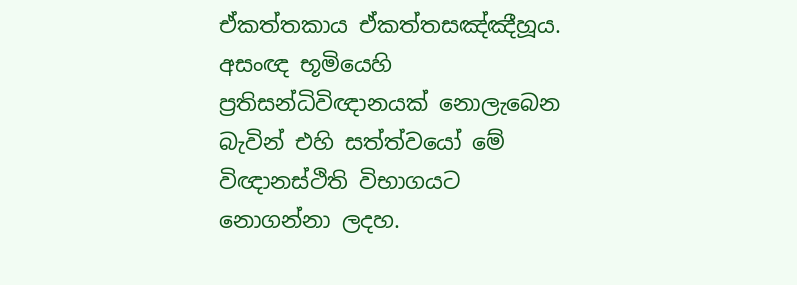ඒකත්තකාය ඒකත්තසඤ්ඤීහූය. අසංඥ භූමියෙහි ප්‍රතිසන්ධිවිඥානයක් නොලැබෙන බැවින් එහි සත්ත්වයෝ මේ විඥානස්ථිති විභාගයට නොගන්නා ලදහ.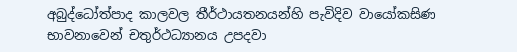අබුද්ධෝත්පාද කාලවල තීර්ථායතනයන්හි පැවිදිව වායෝකසිණ භාවනාවෙන් චතුර්ථධ්‍යානය උපදවා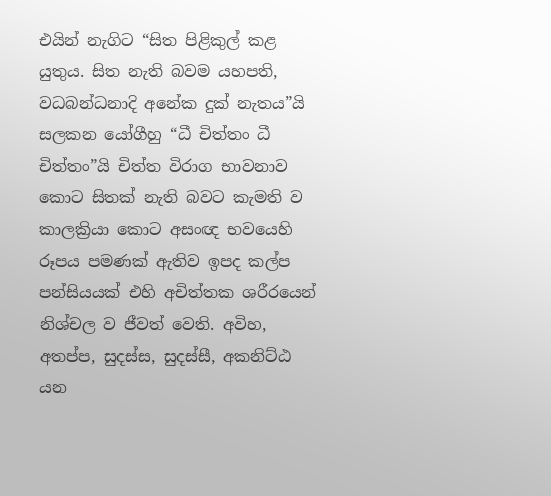එයින් නැගිට “සිත පිළිකුල් කළ යුතුය. සිත නැති බවම යහපති, වධබන්ධනාදි අනේක දුක් නැතය”යි සලකන යෝගීහු “ධී චිත්තං ධී චිත්තං”යි චිත්ත විරාග භාවනාව කොට සිතක් නැති බවට කැමති ව කාලක්‍රියා කොට අසංඥ භවයෙහි රූපය පමණක් ඇතිව ඉපද කල්ප පන්සියයක් එහි අචිත්තක ශරීරයෙන් නිශ්චල ව ජීවත් වෙති. අවිහ, අතප්ප, සුදස්ස, සුදස්සී, අකනිට්ඨ යන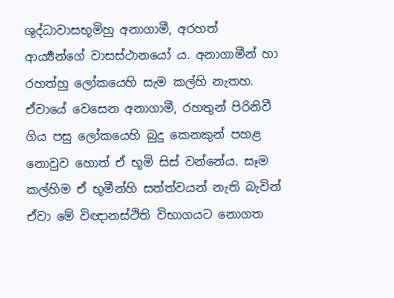ශුද්ධාවාසභූමිහු අනාගාමී, අරහත් ආර්‍ය්‍යන්ගේ වාසස්ථානයෝ ය. අනාගාමීන් හා රහත්හු ලෝකයෙහි සැම කල්හි නැතහ. ඒවායේ වෙසෙන අනාගාමී, රහතුන් පිරිනිවී ගිය පසු ලෝකයෙහි බුදු කෙනකුන් පහළ නොවුව හොත් ඒ භූමි සිස් වන්නේය. සෑම කල්හිම ඒ භූමීන්හි සත්ත්වයන් නැති බැවින් ඒවා මේ විඥානස්ථිති විභාගයට නොගත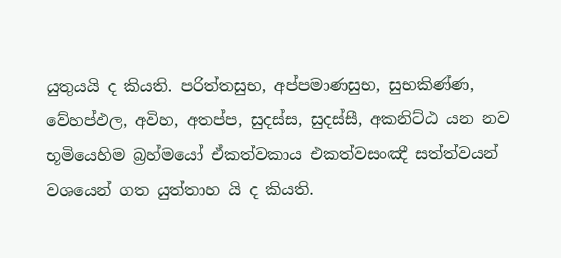යුතුයයි ද කියති. පරිත්තසුභ, අප්පමාණසුභ, සුභකිණ්ණ, වේහප්ඵල, අවිහ, අතප්ප, සුදස්ස, සුදස්සී, අකනිට්ඨ යන නව භූමියෙහිම බ්‍රහ්මයෝ ඒකත්වකාය එකත්වසංඤී සත්ත්වයන් වශයෙන් ගත යුත්තාහ යි ද කියති.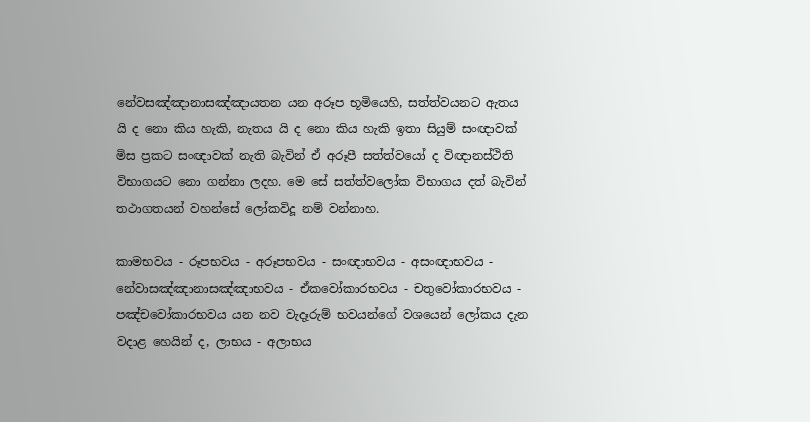නේවසඤ්ඤානාසඤ්ඤායතන යන අරූප භූමියෙහි, සත්ත්වයනට ඇතය යි ද නො කිය හැකි, නැතය යි ද නො කිය හැකි ඉතා සියුම් සංඥාවක් මිස ප්‍රකට සංඥාවක් නැති බැවින් ඒ අරූපී සත්ත්වයෝ ද විඥානස්ථිති විභාගයට නො ගන්නා ලදහ. මෙ සේ සත්ත්වලෝක විභාගය දත් බැවින් තථාගතයන් වහන්සේ ලෝකවිදූ නම් වන්නාහ.

කාමභවය - රූපභවය - අරූපභවය - සංඥාභවය - අසංඥාභවය - නේවාසඤ්ඤානාසඤ්ඤාභවය - ඒකවෝකාරභවය - චතුවෝකාරභවය - පඤ්චවෝකාරභවය යන නව වැදෑරුම් භවයන්ගේ වශයෙන් ලෝකය දැන වදාළ හෙයින් ද, ලාභය - අලාභය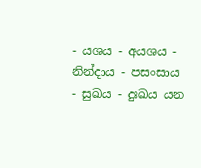- යශය - අයශය - නින්දාය - පසංසාය - සුඛය - දුඃඛය යන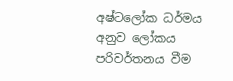අෂ්ටලෝක ධර්මය අනුව ලෝකය පරිවර්තනය වීම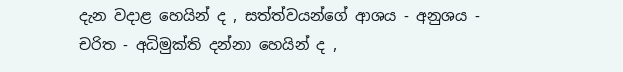දැන වදාළ හෙයින් ද , සත්ත්වයන්ගේ ආශය - අනුශය - චරිත - අධිමුක්ති දන්නා හෙයින් ද ,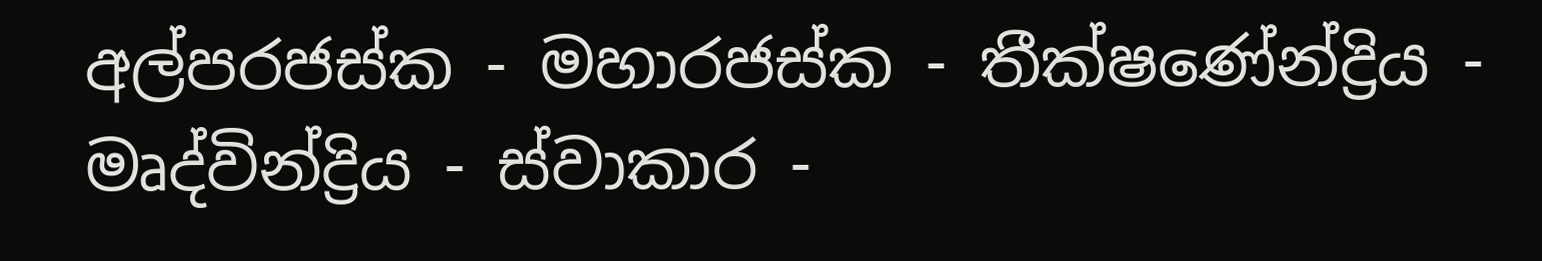අල්පරජස්ක - මහාරජස්ක - තීක්ෂණේන්ද්‍රිය - මෘද්වින්ද්‍රිය - ස්වාකාර -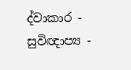ද්වාකාර - සුවිඥාප්‍ය -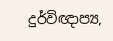දුර්විඥාප්‍ය,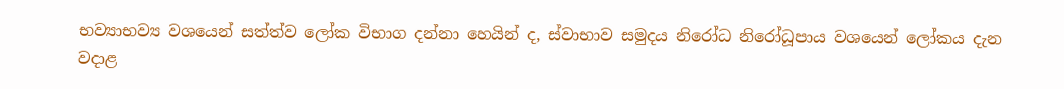භව්‍යාභව්‍ය වශයෙන් සත්ත්ව ලෝක විභාග දන්නා හෙයින් ද, ස්වාභාව සමුදය නිරෝධ නිරෝධූපාය වශයෙන් ලෝකය දැන වදාළ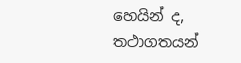හෙයින් ද, තථාගතයන්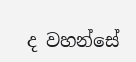ද වහන්සේ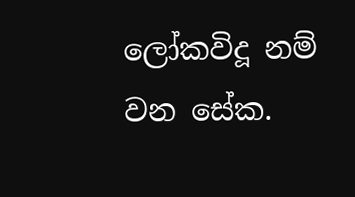ලෝකවිදූ නම් වන සේක.